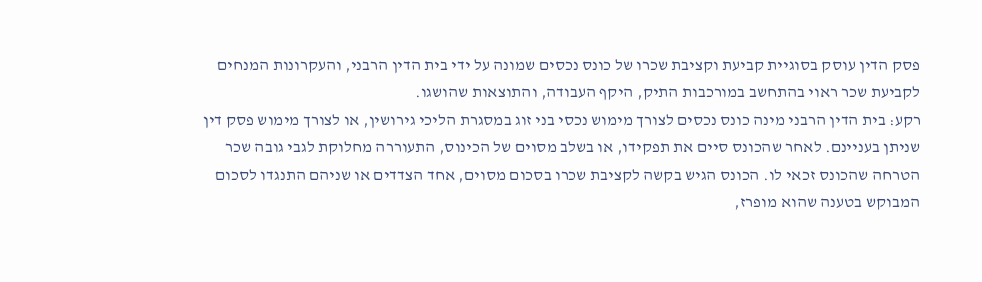פסק הדין עוסק בסוגיית קביעת וקציבת שכרו של כונס נכסים שמונה על ידי בית הדין הרבני, והעקרונות המנחים לקביעת שכר ראוי בהתחשב במורכבות התיק, היקף העבודה, והתוצאות שהושגו.
רקע: בית הדין הרבני מינה כונס נכסים לצורך מימוש נכסי בני זוג במסגרת הליכי גירושין, או לצורך מימוש פסק דין שניתן בעניינם. לאחר שהכונס סיים את תפקידו, או בשלב מסוים של הכינוס, התעוררה מחלוקת לגבי גובה שכר הטרחה שהכונס זכאי לו. הכונס הגיש בקשה לקציבת שכרו בסכום מסוים, אחד הצדדים או שניהם התנגדו לסכום המבוקש בטענה שהוא מופרז,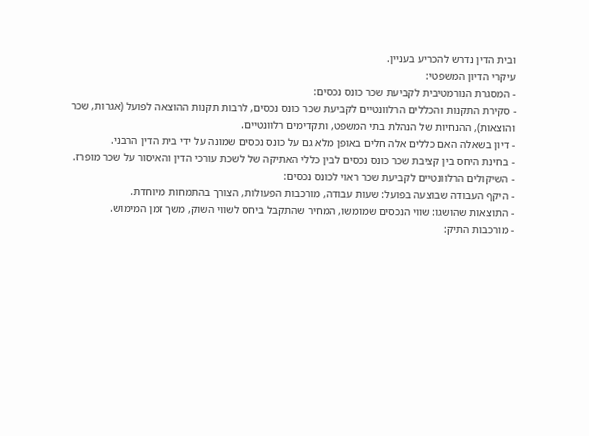ובית הדין נדרש להכריע בעניין.
עיקרי הדיון המשפטי:
- המסגרת הנורמטיבית לקביעת שכר כונס נכסים:
- סקירת התקנות והכללים הרלוונטיים לקביעת שכר כונס נכסים, לרבות תקנות ההוצאה לפועל (אגרות, שכר והוצאות), ההנחיות של הנהלת בתי המשפט, ותקדימים רלוונטיים.
- דיון בשאלה האם כללים אלה חלים באופן מלא גם על כונס נכסים שמונה על ידי בית הדין הרבני.
- בחינת היחס בין קציבת שכר כונס נכסים לבין כללי האתיקה של לשכת עורכי הדין והאיסור על שכר מופרז.
- השיקולים הרלוונטיים לקביעת שכר ראוי לכונס נכסים:
- היקף העבודה שבוצעה בפועל: שעות עבודה, מורכבות הפעולות, הצורך בהתמחות מיוחדת.
- התוצאות שהושגו: שווי הנכסים שמומשו, המחיר שהתקבל ביחס לשווי השוק, משך זמן המימוש.
- מורכבות התיק: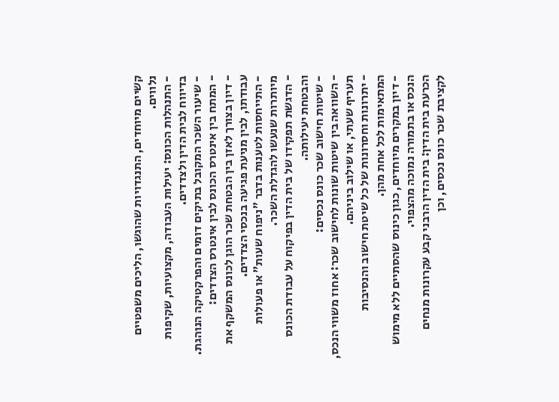קשיים מיוחדים, התנגדויות שהוגשו, הליכים משפטיים נלווים.
- התנהלות הכונס: יעילות העבודה, מקצועיות, שקיפות בדיווח לבית הדין ולצדדים.
- שיעור השכר המקובל בתיקים דומים והפרקטיקה הנוהגת.
- המתח בין אינטרס הכונס לבין אינטרס הצדדים:
- דיון בצורך לאזן בין הבטחת שכר הוגן לכונס המשקף את עבודתו, לבין מניעת פגיעה בנכסי הצדדים.
- התייחסות לטענות בדבר "ניפוח שעות" או פעולות מיותרות שנעשו להגדלת השכר.
- הדגשת תפקידו של בית הדין בפיקוח על עבודת הכונס והבטחת יעילותה.
- שיטות חישוב שכר כונס נכסים:
- השוואה בין שיטות שונות לחישוב שכר: אחוז משווי הנכס, תעריף שעתי, או שילוב ביניהם.
- יתרונות וחסרונות של כל שיטת חישוב והנסיבות המתאימות לכל אחת מהן.
- דיון במקרים מיוחדים, כגון כינוס שהסתיים ללא מימוש הנכס או בתמורה נמוכה מהצפוי.
הכרעת בית הדין: בית הדין הרבני קבע עקרונות מנחים לקציבת שכר כונס נכסים, וכן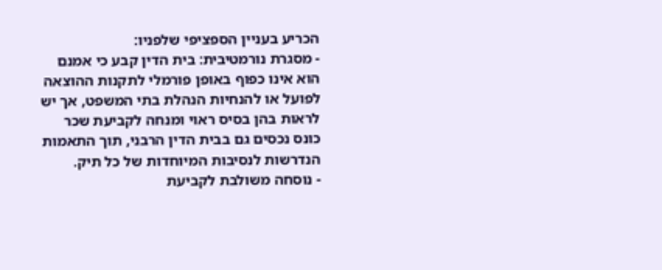הכריע בעניין הספציפי שלפניו:
- מסגרת נורמטיבית: בית הדין קבע כי אמנם הוא אינו כפוף באופן פורמלי לתקנות ההוצאה לפועל או להנחיות הנהלת בתי המשפט, אך יש לראות בהן בסיס ראוי ומנחה לקביעת שכר כונס נכסים גם בבית הדין הרבני, תוך התאמות הנדרשות לנסיבות המיוחדות של כל תיק.
- נוסחה משולבת לקביעת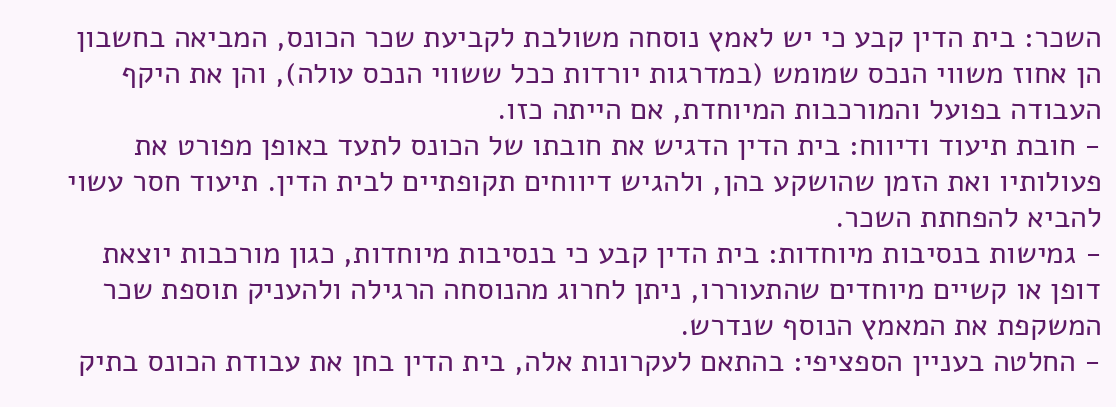השכר: בית הדין קבע כי יש לאמץ נוסחה משולבת לקביעת שכר הכונס, המביאה בחשבון הן אחוז משווי הנכס שמומש (במדרגות יורדות ככל ששווי הנכס עולה), והן את היקף העבודה בפועל והמורכבות המיוחדת, אם הייתה כזו.
- חובת תיעוד ודיווח: בית הדין הדגיש את חובתו של הכונס לתעד באופן מפורט את פעולותיו ואת הזמן שהושקע בהן, ולהגיש דיווחים תקופתיים לבית הדין. תיעוד חסר עשוי להביא להפחתת השכר.
- גמישות בנסיבות מיוחדות: בית הדין קבע כי בנסיבות מיוחדות, כגון מורכבות יוצאת דופן או קשיים מיוחדים שהתעוררו, ניתן לחרוג מהנוסחה הרגילה ולהעניק תוספת שכר המשקפת את המאמץ הנוסף שנדרש.
- החלטה בעניין הספציפי: בהתאם לעקרונות אלה, בית הדין בחן את עבודת הכונס בתיק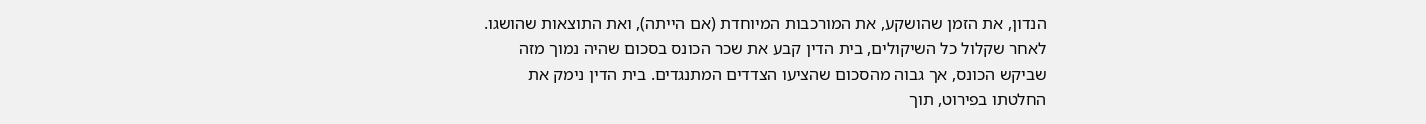הנדון, את הזמן שהושקע, את המורכבות המיוחדת (אם הייתה), ואת התוצאות שהושגו. לאחר שקלול כל השיקולים, בית הדין קבע את שכר הכונס בסכום שהיה נמוך מזה שביקש הכונס, אך גבוה מהסכום שהציעו הצדדים המתנגדים. בית הדין נימק את החלטתו בפירוט, תוך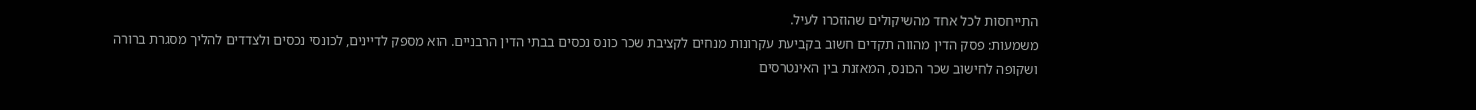התייחסות לכל אחד מהשיקולים שהוזכרו לעיל.
משמעות: פסק הדין מהווה תקדים חשוב בקביעת עקרונות מנחים לקציבת שכר כונס נכסים בבתי הדין הרבניים. הוא מספק לדיינים, לכונסי נכסים ולצדדים להליך מסגרת ברורה ושקופה לחישוב שכר הכונס, המאזנת בין האינטרסים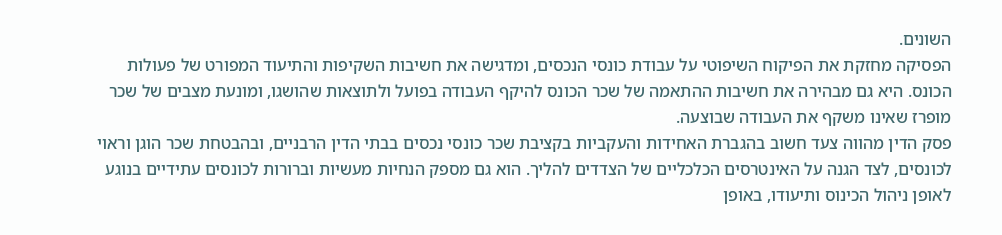השונים.
הפסיקה מחזקת את הפיקוח השיפוטי על עבודת כונסי הנכסים, ומדגישה את חשיבות השקיפות והתיעוד המפורט של פעולות הכונס. היא גם מבהירה את חשיבות ההתאמה של שכר הכונס להיקף העבודה בפועל ולתוצאות שהושגו, ומונעת מצבים של שכר מופרז שאינו משקף את העבודה שבוצעה.
פסק הדין מהווה צעד חשוב בהגברת האחידות והעקביות בקציבת שכר כונסי נכסים בבתי הדין הרבניים, ובהבטחת שכר הוגן וראוי לכונסים, לצד הגנה על האינטרסים הכלכליים של הצדדים להליך. הוא גם מספק הנחיות מעשיות וברורות לכונסים עתידיים בנוגע לאופן ניהול הכינוס ותיעודו, באופן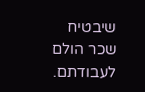שיבטיח שכר הולם לעבודתם.